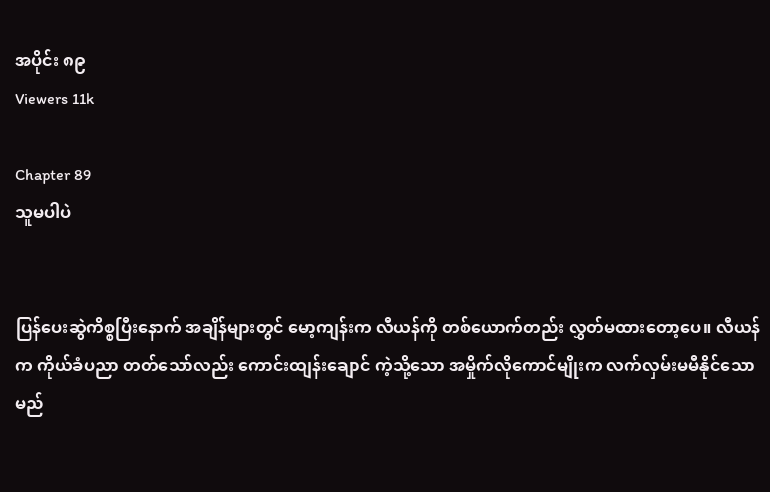အပိုင်း ၈၉
Viewers 11k

Chapter 89
သူမပါပဲ


ပြန်ပေးဆွဲကိစ္စပြီးနောက် အချိန်များတွင် မော့ကျန်းက လီယန်ကို တစ်ယောက်တည်း လွှတ်မထားတော့ပေ။ လီယန် က ကိုယ်ခံပညာ တတ်သော်လည်း ကောင်းထျန်းချောင် ကဲ့သို့သော အမှိုက်လိုကောင်မျိုးက လက်လှမ်းမမီနိုင်သော မည်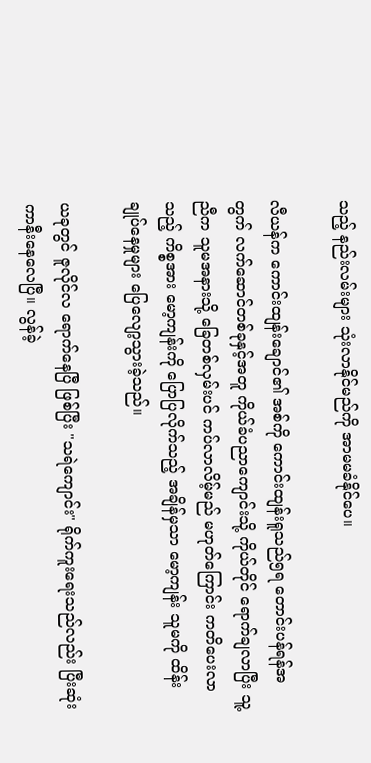သည့် နည်းလမ်းများ သုံးလာနိုင်မည်ကို အာမမခံနိုင်ပေ။

လီယန်က ကောင်းထျန်းချောင်၏ အစ်ကို ကောင်းထျန်းရူသည်၅ရ တောင်းပန်ရန်အတွက် လက်ဆောင်တစ်ခုနှင့်အတူ ကိုယ်ခံပညာကျောင်းသို့ ကိုယ်တိုင် ရောက်ချလာပြီး သူ့ညီက သူမအနားသို့ ခြေတစ်လှမ်းပင် ကပ်လာလိမ့်မည် မဟုတ်ကြောင်း ကတိပေးလာသည့် ကိစ္စအား မော့ကျန်းကို ပြောပြလိုက်သည့် အချိန်မှသာ မော့ကျန်း သူမကို ထိန်းချုပ်နေမှုများ ပြေလျော့သွားခဲ့သည်။

ယခုတွင် ဇူလိုင်လ ရောက်နေပြီ ဖြစ်ပြီး "သရဲကျောင်း" ရိုက်ကူးရေးသည်လည်း ပြီးဆုံးကာနီးနေလေပြီ။ လွန်ခဲ့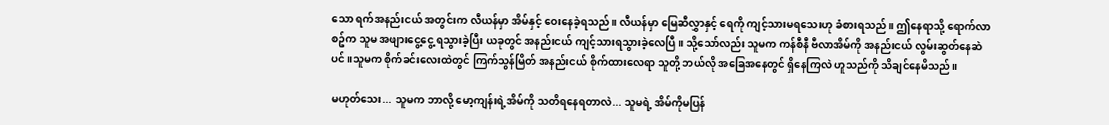သော ရက်အနည်းငယ် အတွင်းက လီယန်မှာ အိမ်နှင့် ဝေးနေခဲ့ရသည်။ လီယန်မှာ မြေဆီလွှာနှင့် ရေကို ကျင့်သားမရသေးဟု ခံစားရသည်။ ဤနေရာသို့ ရောက်လာစဥ်က သူမ အဖျားငွေ့ငွေ့ ရသွားခဲ့ပြီး ယခုတွင် အနည်းငယ် ကျင့်သားရသွားခဲ့လေပြီ။ သို့သော်လည်း သူမက ကန်စီနီ ဗီလာအိမ်ကို အနည်းငယ် လွမ်းဆွတ်နေဆဲပင်။သူမက စိုက်ခင်းလေးထဲတွင် ကြက်သွန်မြိတ် အနည်းငယ် စိုက်ထားလေရာ သူတို့ ဘယ်လို အခြေအနေတွင် ရှိနေကြလဲ ဟူသည်ကို သိချင်နေမိသည်။

မဟုတ်သေး... သူမက ဘာလို့ မော့ကျန်းရဲ့အိမ်ကို သတိရနေရတာလဲ... သူမရဲ့ အိမ်ကိုမပြန်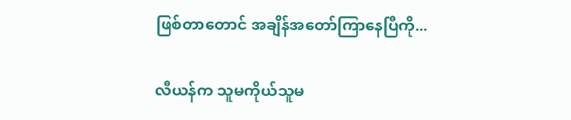ဖြစ်တာတောင် အချိန်အတော်ကြာနေပြီကို...

လီယန်က သူမကိုယ်သူမ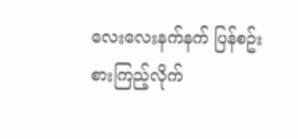လေးလေးနက်နက် ပြန်စဥ်းစားကြည့်လိုက်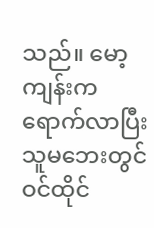သည်။ မော့ကျန်းက ရောက်လာပြီး သူမဘေးတွင် ဝင်ထိုင်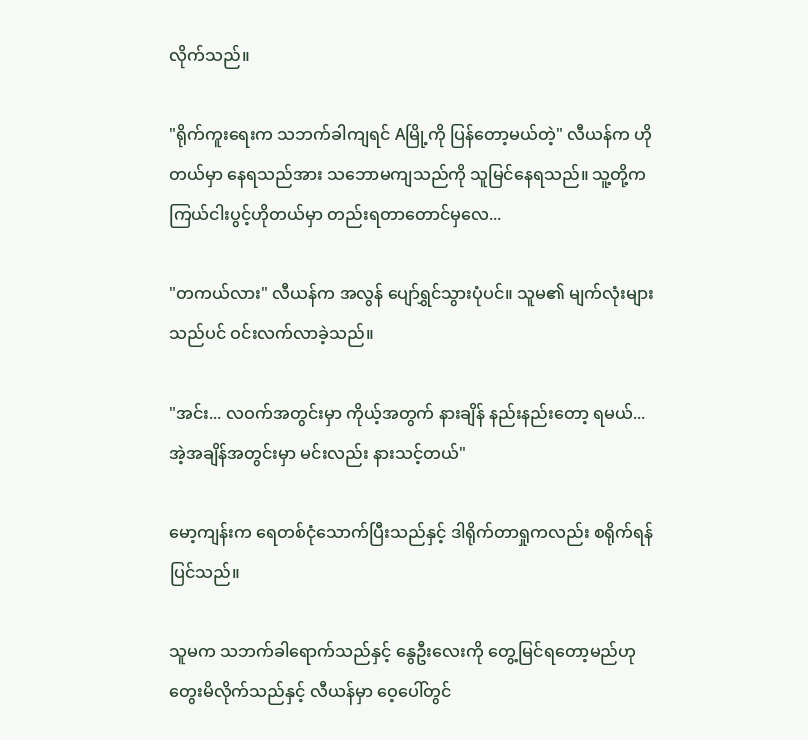လိုက်သည်။

"ရိုက်ကူးရေးက သဘက်ခါကျရင် Aမြို့ကို ပြန်တော့မယ်တဲ့" လီယန်က ဟိုတယ်မှာ နေရသည်အား သဘောမကျသည်ကို သူမြင်နေရသည်။ သူ့တို့က ကြယ်ငါးပွင့်ဟိုတယ်မှာ တည်းရတာတောင်မှလေ...

"တကယ်လား" လီယန်က အလွန် ပျော်ရွှင်သွားပုံပင်။ သူမ၏ မျက်လုံးများသည်ပင် ဝင်းလက်လာခဲ့သည်။

"အင်း... လဝက်အတွင်းမှာ ကိုယ့်အတွက် နားချိန် နည်းနည်းတော့ ရမယ်... အဲ့အချိန်အတွင်းမှာ မင်းလည်း နားသင့်တယ်"

မော့ကျန်းက ရေတစ်ငုံသောက်ပြီးသည်နှင့် ဒါရိုက်တာရှုကလည်း စရိုက်ရန် ပြင်သည်။

သူမက သဘက်ခါရောက်သည်နှင့် နွေဦးလေးကို တွေ့မြင်ရတော့မည်ဟု တွေးမိလိုက်သည်နှင့် လီယန်မှာ ဝေ့ပေါ်တွင်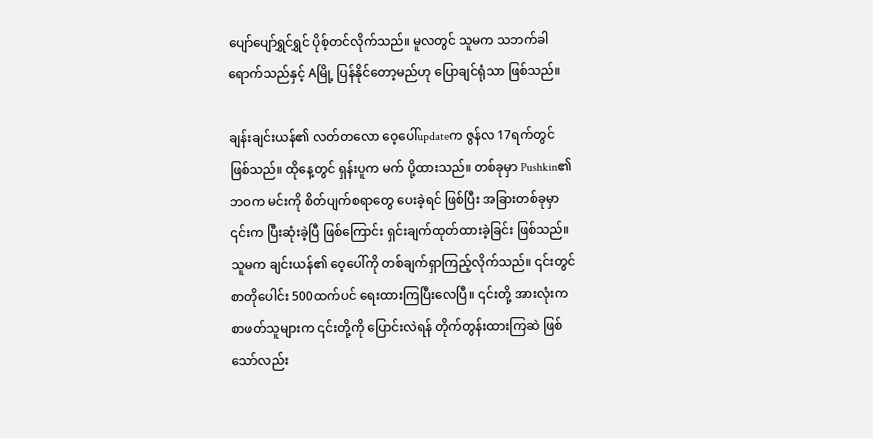ပျော်ပျော်ရွှင်ရွှင် ပိုစ့်တင်လိုက်သည်။ မူလတွင် သူမက သဘက်ခါရောက်သည်နှင့် Aမြို့ ပြန်နိုင်တော့မည်ဟု ပြောချင်ရုံသာ ဖြစ်သည်။

ချန်းချင်းယန်၏ လတ်တလော ဝေ့ပေါ်updateက ဇွန်လ 17ရက်တွင် ဖြစ်သည်။ ထိုနေ့တွင် ရှန်းပူက မက် ပို့ထားသည်။ တစ်ခုမှာ Pushkin၏ ဘဝက မင်းကို စိတ်ပျက်စရာတွေ ပေးခဲ့ရင် ဖြစ်ပြီး အခြားတစ်ခုမှာ ၎င်းက ပြီးဆုံးခဲ့ပြီ ဖြစ်ကြောင်း ရှင်းချက်ထုတ်ထားခဲ့ခြင်း ဖြစ်သည်။ သူမက ချင်းယန်၏ ဝေ့ပေါ်ကို တစ်ချက်ရှာကြည့်လိုက်သည်။ ၎င်းတွင် စာတိုပေါင်း 500ထက်ပင် ရေးထားကြပြီးလေပြီ။ ၎င်းတို့ အားလုံးက စာဖတ်သူများက ၎င်းတို့ကို ပြောင်းလဲရန် တိုက်တွန်းထားကြဆဲ ဖြစ်သော်လည်း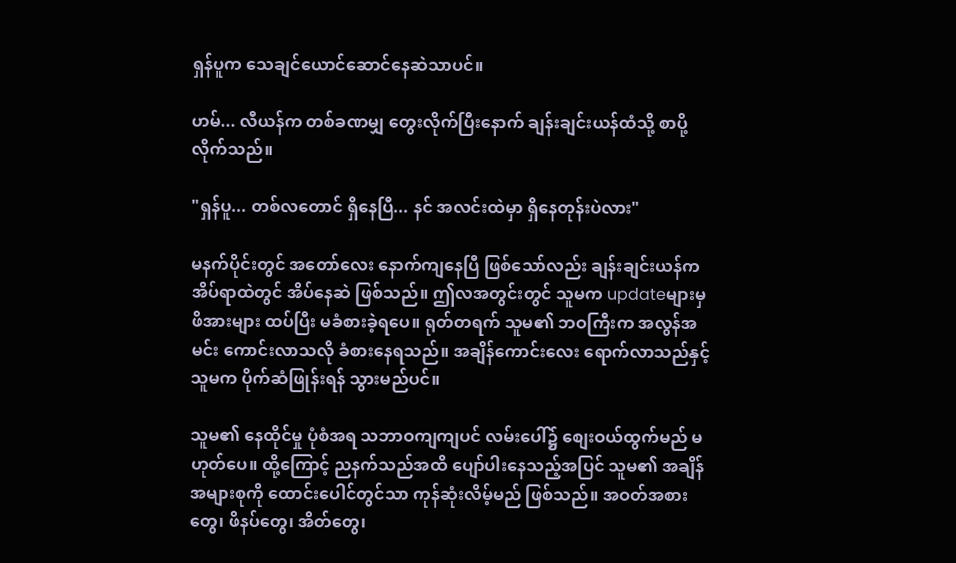ရှန်ပူက သေချင်ယောင်ဆောင်နေဆဲသာပင်။

ဟမ်... လီယန်က တစ်ခဏမျှ တွေးလိုက်ပြီးနောက် ချန်းချင်းယန်ထံသို့ စာပို့လိုက်သည်။

"ရှန်ပူ... တစ်လတောင် ရှိနေပြီ... နင် အလင်းထဲမှာ ရှိနေတုန်းပဲလား"

မနက်ပိုင်းတွင် အတော်လေး နောက်ကျနေပြီ ဖြစ်သော်လည်း ချန်းချင်းယန်က အိပ်ရာထဲတွင် အိပ်နေဆဲ ဖြစ်သည်။ ဤလအတွင်းတွင် သူမက updateများမှ ဖိအားများ ထပ်ပြီး မခံစားခဲ့ရပေ။ ရုတ်တရက် သူမ၏ ဘဝကြီးက အလွန်အမင်း ကောင်းလာသလို ခံစားနေရသည်။ အချိန်ကောင်းလေး ရောက်လာသည်နှင့် သူမက ပိုက်ဆံဖြုန်းရန် သွားမည်ပင်။

သူမ၏ နေထိုင်မှု ပုံစံအရ သဘာဝကျကျပင် လမ်းပေါ်၌ စျေးဝယ်ထွက်မည် မဟုတ်ပေ။ ထို့ကြောင့် ညနက်သည်အထိ ပျော်ပါးနေသည့်အပြင် သူမ၏ အချိန်အများစုကို ထောင်းပေါင်တွင်သာ ကုန်ဆုံးလိမ့်မည် ဖြစ်သည်။ အဝတ်အစားတွေ၊ ဖိနပ်တွေ၊ အိတ်တွေ၊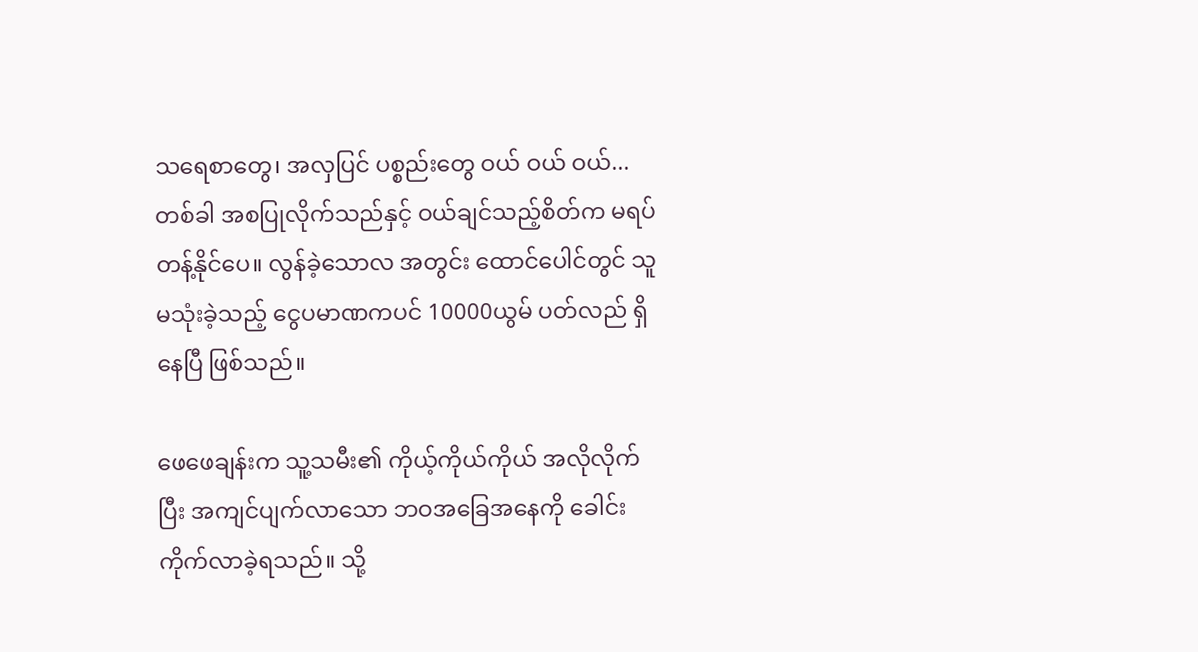သရေစာတွေ၊ အလှပြင် ပစ္စည်းတွေ ဝယ် ဝယ် ဝယ်... တစ်ခါ အစပြုလိုက်သည်နှင့် ဝယ်ချင်သည့်စိတ်က မရပ်တန့်နိုင်ပေ။ လွန်ခဲ့သောလ အတွင်း ထောင်ပေါင်တွင် သူမသုံးခဲ့သည့် ငွေပမာဏကပင် 10000ယွမ် ပတ်လည် ရှိနေပြီ ဖြစ်သည်။

ဖေဖေချန်းက သူ့သမီး၏ ကိုယ့်ကိုယ်ကိုယ် အလိုလိုက်ပြီး အကျင်ပျက်လာသော ဘဝအခြေအနေကို ခေါင်းကိုက်လာခဲ့ရသည်။ သို့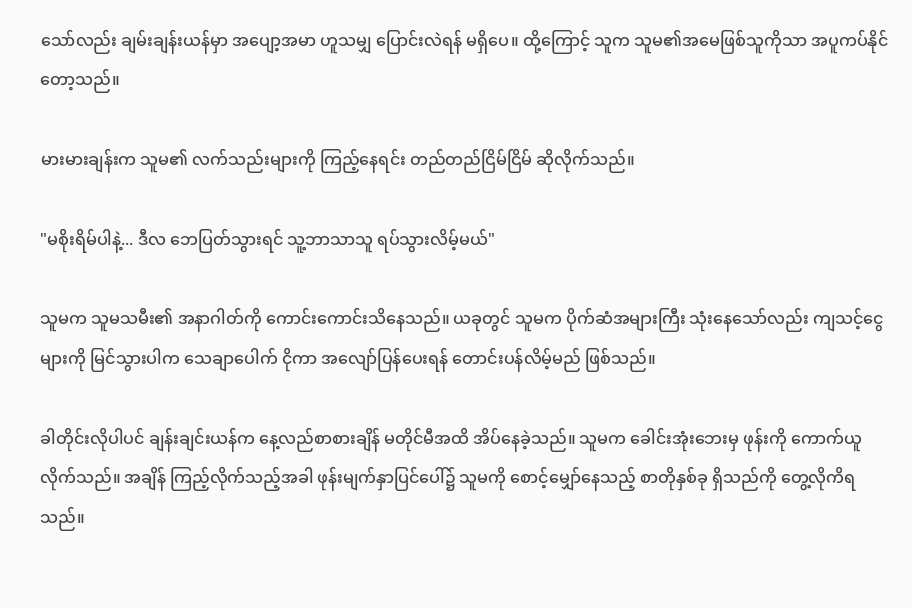သော်လည်း ချမ်းချန်းယန်မှာ အပျော့အမာ ဟူသမျှ ပြောင်းလဲရန် မရှိပေ။ ထို့ကြောင့် သူက သူမ၏အမေဖြစ်သူကိုသာ အပူကပ်နိုင်တော့သည်။

မားမားချန်းက သူမ၏ လက်သည်းများကို ကြည့်နေရင်း တည်တည်ငြိမ်ငြိမ် ဆိုလိုက်သည်။

"မစိုးရိမ်ပါနဲ့... ဒီလ ဘေပြတ်သွားရင် သူ့ဘာသာသူ ရပ်သွားလိမ့်မယ်"

သူမက သူမသမီး၏ အနာဂါတ်ကို ကောင်းကောင်းသိနေသည်။ ယခုတွင် သူမက ပိုက်ဆံအများကြီး သုံးနေသော်လည်း ကျသင့်ငွေများကို မြင်သွားပါက သေချာပေါက် ငိုကာ အလျော်ပြန်ပေးရန် တောင်းပန်လိမ့်မည် ဖြစ်သည်။

ခါတိုင်းလိုပါပင် ချန်းချင်းယန်က နေ့လည်စာစားချိန် မတိုင်မီအထိ အိပ်နေခဲ့သည်။ သူမက ခေါင်းအုံးဘေးမှ ဖုန်းကို ကောက်ယူလိုက်သည်။ အချိန် ကြည့်လိုက်သည့်အခါ ဖုန်းမျက်နှာပြင်ပေါ်၌ သူမကို စောင့်မျှော်နေသည့် စာတိုနှစ်ခု ရှိသည်ကို တွေ့လိုကိရသည်။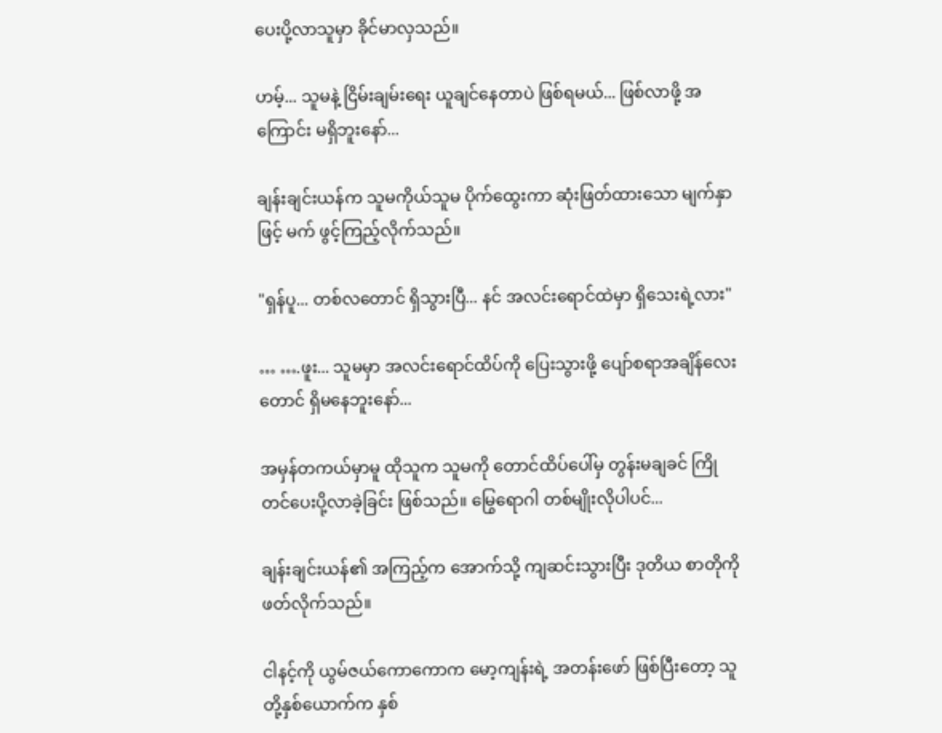ပေးပို့လာသူမှာ ခိုင်မာလှသည်။

ဟမ့်... သူမနဲ့ ငြိမ်းချမ်းရေး ယူချင်နေတာပဲ ဖြစ်ရမယ်... ဖြစ်လာဖို့ အကြောင်း မရှိဘူးနော်...

ချန်းချင်းယန်က သူမကိုယ်သူမ ပိုက်ထွေးကာ ဆုံးဖြတ်ထားသော မျက်နှာဖြင့် မက် ဖွင့်ကြည့်လိုက်သည်။

"ရှန်ပူ... တစ်လတောင် ရှိသွားပြီ... နင် အလင်းရောင်ထဲမှာ ရှိသေးရဲ့လား"

… ….ဖူး... သူမမှာ အလင်းရောင်ထိပ်ကို ပြေးသွားဖို့ ပျော်စရာအချိန်လေးတောင် ရှိမနေဘူးနော်...

အမှန်တကယ်မှာမူ ထိုသူက သူမကို တောင်ထိပ်ပေါ်မှ တွန်းမချခင် ကြိုတင်ပေးပို့လာခဲ့ခြင်း ဖြစ်သည်။ မြွေရောဂါ တစ်မျိုးလိုပါပင်...

ချန်းချင်းယန်၏ အကြည့်က အောက်သို့ ကျဆင်းသွားပြီး ဒုတိယ စာတိုကို ဖတ်လိုက်သည်။

ငါနင့်ကို ယွမ်ဇယ်ကောကောက မော့ကျန်းရဲ့ အတန်းဖော် ဖြစ်ပြီးတော့ သူတို့နှစ်ယောက်က နှစ်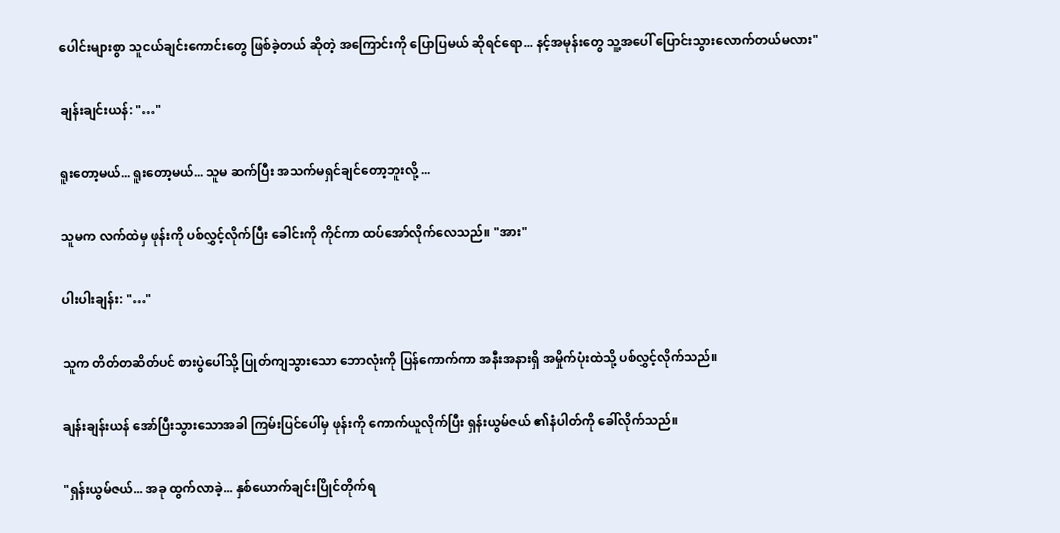ပေါင်းများစွာ သူငယ်ချင်းကောင်းတွေ ဖြစ်ခဲ့တယ် ဆိုတဲ့ အကြောင်းကို ပြောပြမယ် ဆိုရင်ရော... နင့်အမုန်းတွေ သူ့အပေါ် ပြောင်းသွားလောက်တယ်မလား"

ချန်းချင်းယန်: "…"

ရူးတော့မယ်... ရူးတော့မယ်... သူမ ဆက်ပြီး အသက်မရှင်ချင်တော့ဘူးလို့ ...

သူမက လက်ထဲမှ ဖုန်းကို ပစ်လွှင့်လိုက်ပြီး ခေါင်းကို ကိုင်ကာ ထပ်အော်လိုက်လေသည်။ "အား"

ပါးပါးချန်း: "…"

သူက တိတ်တဆိတ်ပင် စားပွဲပေါ်သို့ ပြုတ်ကျသွားသော ဘောလုံးကို ပြန်ကောက်ကာ အနီးအနားရှိ အမှိုက်ပုံးထဲသို့ ပစ်လွှင့်လိုက်သည်။

ချန်းချန်းယန် အော်ပြီးသွားသောအခါ ကြမ်းပြင်ပေါ်မှ ဖုန်းကို ကောက်ယူလိုက်ပြီး ရှန်းယွမ်ဇယ် ၏နံပါတ်ကို ခေါ်လိုက်သည်။

"ရှန်းယွမ်ဇယ်... အခု ထွက်လာခဲ့... နှစ်ယောက်ချင်းပြိုင်တိုက်ရ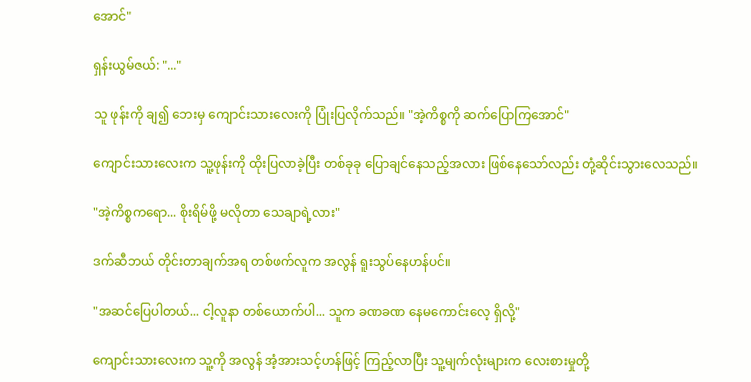အောင်"

ရှန်းယွမ်ဇယ်: "..."

သူ ဖုန်းကို ချ၍ ဘေးမှ ကျောင်းသားလေးကို ပြုံးပြလိုက်သည်။ "အဲ့ကိစ္စကို ဆက်ပြောကြအောင်"

ကျောင်းသားလေးက သူ့ဖုန်းကို ထိုးပြလာခဲ့ပြီး တစ်ခုခု ပြောချင်နေသည့်အလား ဖြစ်နေသော်လည်း တုံ့ဆိုင်းသွားလေသည်။

"အဲ့ကိစ္စကရော... စိုးရိမ်ဖို့ မလိုတာ သေချာရဲ့လား"

ဒက်ဆီဘယ် တိုင်းတာချက်အရ တစ်ဖက်လူက အလွန် ရူးသွပ်နေဟန်ပင်။

"အဆင်ပြေပါတယ်... ငါ့လူနာ တစ်ယောက်ပါ... သူက ခဏခဏ နေမကောင်းလေ့ ရှိလို့"

ကျောင်းသားလေးက သူ့ကို အလွန် အံ့အားသင့်ဟန်ဖြင့် ကြည့်လာပြီး သူ့မျက်လုံးများက လေးစားမှုတို့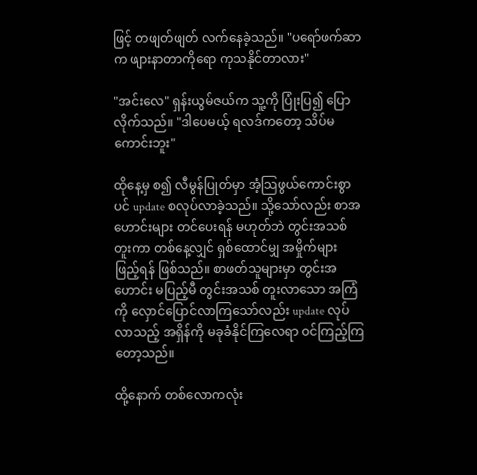ဖြင့် တဖျတ်ဖျတ် လက်နေခဲ့သည်။ "ပရော်ဖက်ဆာက ဖျားနာတာကိုရော ကုသနိုင်တာလား"

"အင်းလေ" ရှန်းယွမ်ဇယ်က သူ့ကို ပြုံးပြ၍ ပြောလိုက်သည်။ "ဒါပေမယ့် ရလဒ်ကတော့ သိပ်မကောင်းဘူး"

ထိုနေ့မှ စ၍ လီမွန်ပြုတ်မှာ အံ့သြဖွယ်ကောင်းစွာပင် update စလုပ်လာခဲ့သည်။ သို့သော်လည်း စာအဟောင်းများ တင်ပေးရန် မဟုတ်ဘဲ တွင်းအသစ် တူးကာ တစ်နေ့လျှင် ရှစ်ထောင်မျှ အမှိုက်များ ဖြည့်ရန် ဖြစ်သည်။ စာဖတ်သူများမှာ တွင်းအဟောင်း မပြည့်မီ တွင်းအသစ် တူးလာသော အကြံကို လှောင်ပြောင်လာကြသော်လည်း update လုပ်လာသည့် အရှိန်ကို မခုခံနိုင်ကြလေရာ ဝင်ကြည့်ကြတော့သည်။

ထို့နောက် တစ်လောကလုံး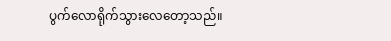ပွက်လောရိုက်သွားလေတော့သည်။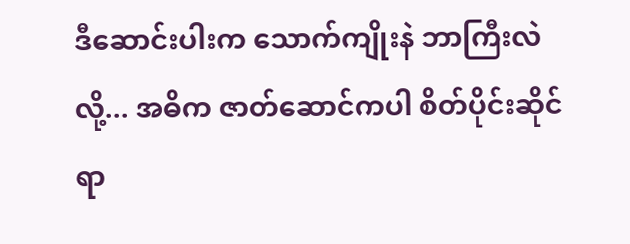ဒီဆောင်းပါးက သောက်ကျိုးနဲ ဘာကြီးလဲလို့... အဓိက ဇာတ်ဆောင်ကပါ စိတ်ပိုင်းဆိုင်ရာ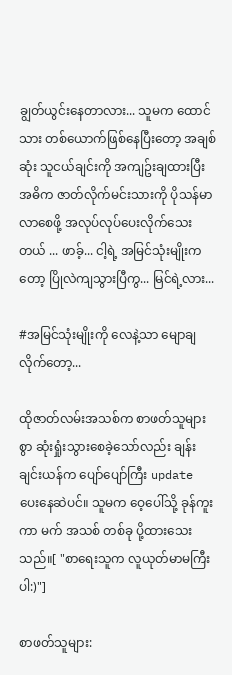ချွတ်ယွင်းနေတာလား... သူမက ထောင်သား တစ်ယောက်ဖြစ်နေပြီးတော့ အချစ်ဆုံး သူငယ်ချင်းကို အကျဥ်းချထားပြီး အဓိက ဇာတ်လိုက်မင်းသားကို ပိုသန်မာလာစေဖို့ အလုပ်လုပ်ပေးလိုက်သေးတယ် ... ဖာခ့်... ငါ့ရဲ့ အမြင်သုံးမျိုးကတော့ ပြိုလဲကျသွားပြီကွ... မြင်ရဲ့လား...

#အမြင်သုံးမျိုးကို လေနဲ့သာ မျောချလိုက်တော့...

ထိုဇာတ်လမ်းအသစ်က စာဖတ်သူများစွာ ဆုံးရှုံးသွားစေခဲ့သော်လည်း ချန်းချင်းယန်က ပျော်ပျော်ကြီး update ပေးနေဆဲပင်။ သူမက ဝေ့ပေါ်သို့ ခုန်ကူးကာ မက် အသစ် တစ်ခု ပို့ထားသေးသည်။[ "စာရေးသူက လူယုတ်မာမကြီးပါ:)"]

စာဖတ်သူများ: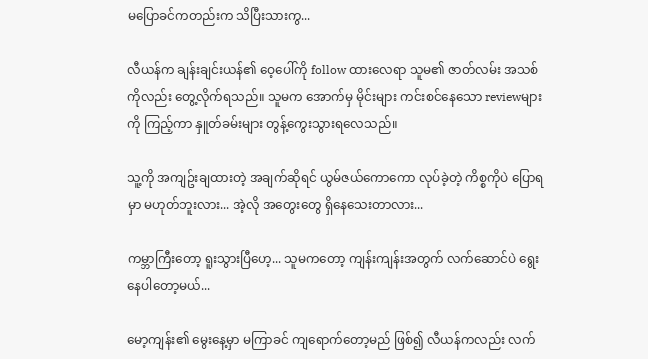မပြောခင်ကတည်းက သိပြီးသားကွ...

လီယန်က ချန်းချင်းယန်၏ ဝေ့ပေါ်ကို follow ထားလေရာ သူမ၏ ဇာတ်လမ်း အသစ်ကိုလည်း တွေ့လိုက်ရသည်။ သူမက အောက်မှ မိုင်းများ ကင်းစင်နေသော reviewများကို ကြည့်ကာ နှူတ်ခမ်းများ တွန့်ကွေးသွားရလေသည်။

သူ့ကို အကျဥ်းချထားတဲ့ အချက်ဆိုရင် ယွမ်ဇယ်ကောကော လုပ်ခဲ့တဲ့ ကိစ္စကိုပဲ ပြောရမှာ မဟုတ်ဘူးလား... အဲ့လို အတွေးတွေ ရှိနေသေးတာလား...

ကမ္ဘာကြီးတော့ ရူးသွားပြီဟေ့... သူမကတော့ ကျန်းကျန်းအတွက် လက်ဆောင်ပဲ ရွေးနေပါတော့မယ်...

မော့ကျန်း၏ မွေးနေ့မှာ မကြာခင် ကျရောက်တော့မည် ဖြစ်၍ လီယန်ကလည်း လက်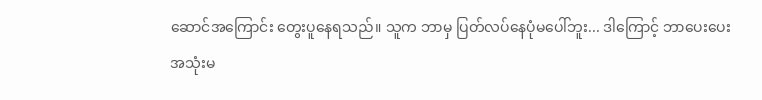ဆောင်အကြောင်း တွေးပူနေရသည်။ သူက ဘာမှ ပြတ်လပ်နေပုံမပေါ်ဘူး... ဒါကြောင့် ဘာပေးပေး အသုံးမ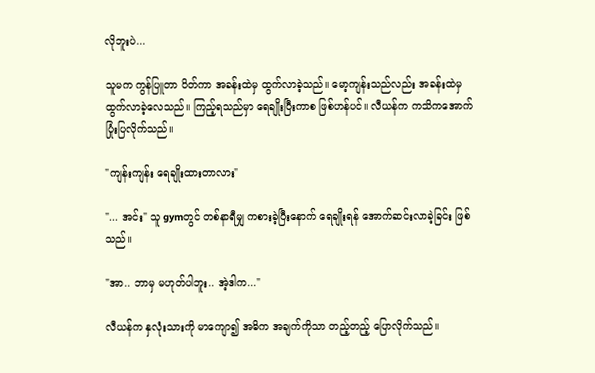လိုဘူးပဲ...

သူမက ကွန်ပြူတာ ပိတ်ကာ အခန်းထဲမှ ထွက်လာခဲ့သည်။ မော့ကျန်းသည်လည်း အခန်းထဲမှ ထွက်လာခဲ့လေသည်။ ကြည့်ရသည်မှာ ရေချိုးပြီးကာစ ဖြစ်ဟန်ပင်။ လီယန်က ကသိကအောက် ပြုံးပြလိုက်သည်။

"ကျန်းကျန်း ရေချိုးထားတာလား"

"... အင်း" သူ gymတွင် တစ်နာရီမျှ ကစားခဲ့ပြီးနောက် ရေချိုးရန် အောက်ဆင်းလာခဲ့ခြင်း ဖြစ်သည်။

"အာ.. ဘာမှ မဟုတ်ပါဘူး.. အဲ့ဒါက..."

လီယန်က နှလုံးသားကို မာကျော၍ အဓိက အချက်ကိုသာ တည့်တည့် ပြောလိုက်သည်။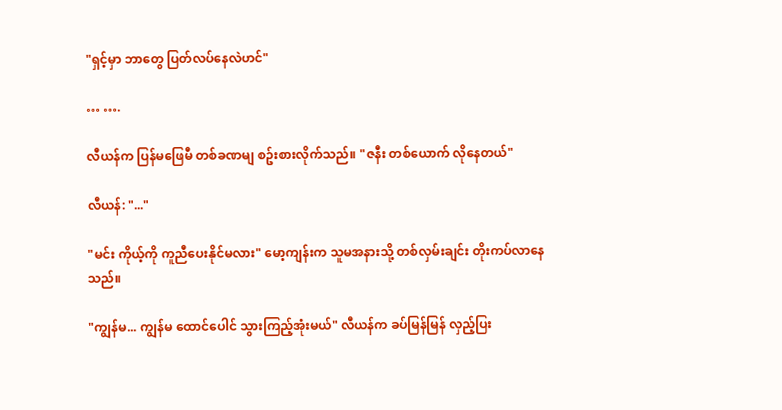"ရှင့်မှာ ဘာတွေ ပြတ်လပ်နေလဲဟင်"

… ….

လီယန်က ပြန်မဖြေမီ တစ်ခဏမျ စဥ်းစားလိုက်သည်။ "ဇနီး တစ်ယောက် လိုနေတယ်"

လီယန်: "..."

"မင်း ကိုယ့်ကို ကူညီပေးနိုင်မလား" မော့ကျန်းက သူမအနားသို့ တစ်လှမ်းချင်း တိုးကပ်လာနေသည်။

"ကျွန်မ... ကျွန်မ ထောင်ပေါင် သွားကြည့်အုံးမယ်" လီယန်က ခပ်မြန်မြန် လှည့်ပြး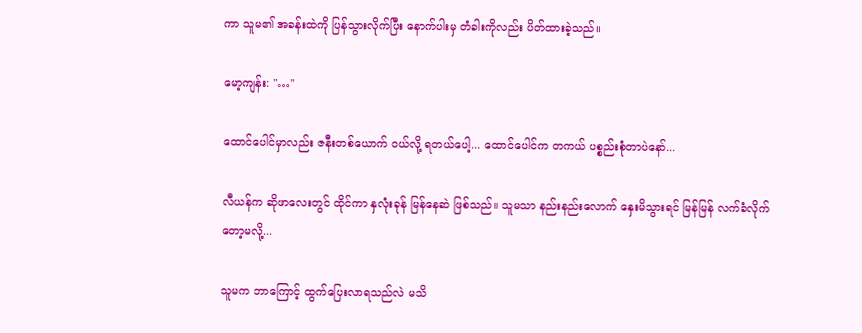ကာ သူမ၏ အခန်းထဲကို ပြန်သွားလိုက်ပြီး နောက်ပါးမှ တံခါးကိုလည်း ပိတ်ထားခဲ့သည်။

မော့ကျန်း: "…"

ထောင်ပေါင်မှာလည်း ဇနီးတစ်ယောက် ဝယ်လို့ ရတယ်ပေါ့... ထောင်ပေါင်က တကယ် ပစ္စည်းစုံတာပဲနော်...

လီယန်က ဆိုဖာလေးတွင် ထိုင်ကာ နှလုံးခုန် မြန်နေဆဲ ဖြစ်သည်။ သူမသာ နည်းနည်းလောက် နှေးမိသွားရင် မြန်မြန် လက်ခံလိုက်တော့မလို့...

သူမက ဘာကြောင့် ထွက်ပြေးလာရသည်လဲ မသိ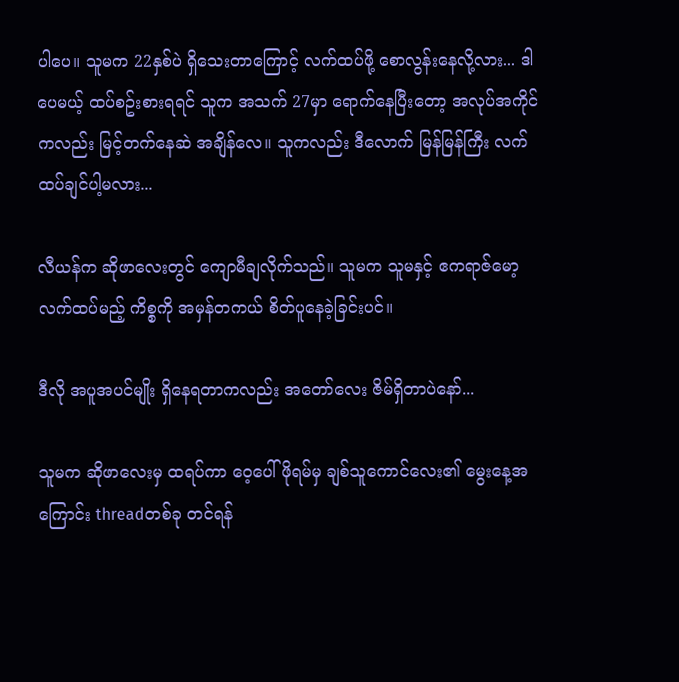ပါပေ။ သူမက 22နှစ်ပဲ ရှိသေးတာကြောင့် လက်ထပ်ဖို့ စောလွန်းနေလို့လား... ဒါပေမယ့် ထပ်စဥ်းစားရရင် သူက အသက် 27မှာ ရောက်နေပြီးတော့ အလုပ်အကိုင်ကလည်း မြင့်တက်နေဆဲ အချိန်လေ။ သူကလည်း ဒီလောက် မြန်မြန်ကြီး လက်ထပ်ချင်ပါ့မလား...

လီယန်က ဆိုဖာလေးတွင် ကျောမီချလိုက်သည်။ သူမက သူမနှင့် ဧကရာဇ်မော့ လက်ထပ်မည့် ကိစ္စကို အမှန်တကယ် စိတ်ပူနေခဲ့ခြင်းပင်။

ဒီလို အပူအပင်မျိုး ရှိနေရတာကလည်း အတော်လေး ဇိမ်ရှိတာပဲနော်...

သူမက ဆိုဖာလေးမှ ထရပ်ကာ ဝေ့ပေါ် ဖိုရမ်မှ ချစ်သူကောင်လေး၏ မွေးနေ့အကြောင်း threadတစ်ခု တင်ရန်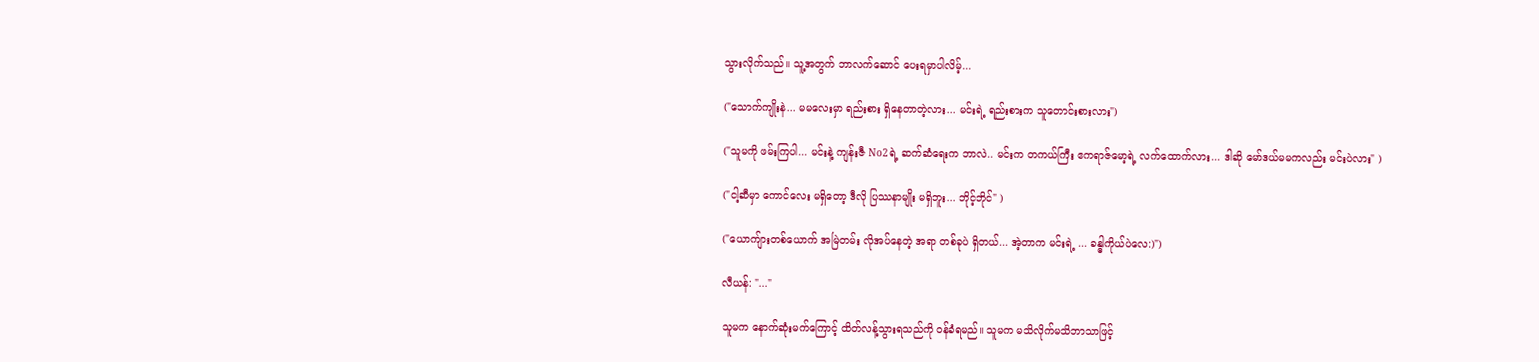သွားလိုက်သည်။ သူ့အတွက် ဘာလက်ဆောင် ပေးရမှာပါလိမ့်...

("သောက်ကျိုးနဲ... မမလေးမှာ ရည်းစား ရှိနေတာတဲ့လား... မင်းရဲ့ ရည်းစားက သူတောင်းစားလား")

("သူမကို ဖမ်းကြပါ... မင်းနဲ့ ကျန်းဇီ No2ရဲ့ ဆက်ဆံရေးက ဘာလဲ.. မင်းက တကယ်ကြီး ဧကရာဇ်မော့ရဲ့ လက်ထောက်လား... ဒါဆို မော်ဒယ်မမကလည်း မင်းပဲလား" )

("ငါ့ဆီမှာ ကောင်လေး မရှိတော့ ဒီလို ပြဿနာမျိုး မရှိဘူး... ဘိုင့်ဘိုင်" )

("ယောကျ်ားတစ်ယောက် အမြဲတမ်း လိုအပ်နေတဲ့ အရာ တစ်ခုပဲ ရှိတယ်... အဲ့တာက မင်းရဲ့ ... ခန္ဓါကိုယ်ပဲလေ:)")

လီယန်: "..."

သူမက နောက်ဆုံးမက်ကြောင့် ထိတ်လန့်သွားရသည်ကို ဝန်ခံရမည်။ သူမက မသိလိုက်မသိဘာသာဖြင့်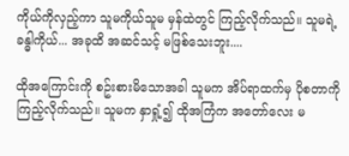ကိုယ်ကိုလှည့်ကာ သူမကိုယ်သူမ မှန်ထဲတွင် ကြည့်လိုက်သည်။ သူမရဲ့ ခန္ဓါကိုယ်... အခုထိ အဆင်သင့် မဖြစ်သေးဘူး....

ထိုအကြောင်းကို စဥ်းစားမိသောအခါ သူမက အိပ်ရာထက်မှ ပိုစတာကို ကြည့်လိုက်သည်။ သူမက နှာရှုံ့၍ ထိုအကြံက အတော်လေး မ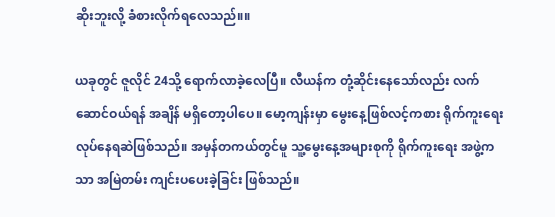ဆိုးဘူးလို့ ခံစားလိုက်ရလေသည်။။

ယခုတွင် ဇူလိုင် 24သို့ ရောက်လာခဲ့လေပြီ။ လီယန်က တုံ့ဆိုင်းနေသော်လည်း လက်ဆောင်ဝယ်ရန် အချိန် မရှိတော့ပါပေ။ မော့ကျန်းမှာ မွေးနေ့ဖြစ်လင့်ကစား ရိုက်ကူးရေး လုပ်နေရဆဲဖြစ်သည်။ အမှန်တကယ်တွင်မူ သူ့မွေးနေ့အများစုကို ရိုက်ကူးရေး အဖွဲ့ကသာ အမြဲတမ်း ကျင်းပပေးခဲ့ခြင်း ဖြစ်သည်။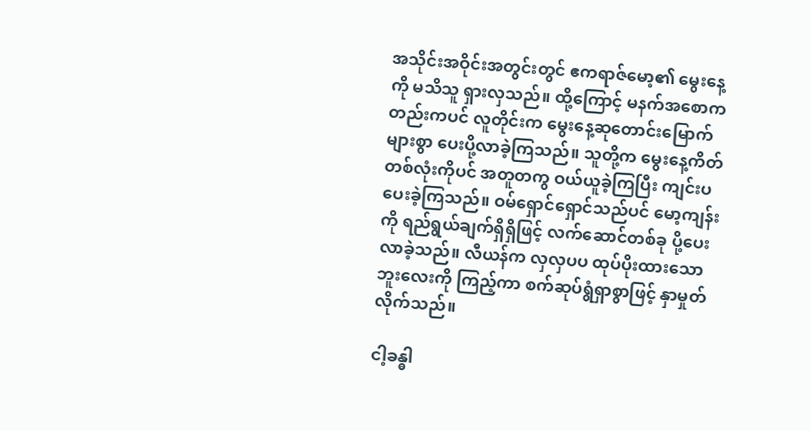အသိုင်းအဝိုင်းအတွင်းတွင် ဧကရာဇ်မော့၏ မွေးနေ့ကို မသိသူ ရှားလှသည်။ ထို့ကြောင့် မနက်အစောကတည်းကပင် လူတိုင်းက မွေးနေ့ဆုတောင်းမြောက်များစွာ ပေးပို့လာခဲ့ကြသည်။ သူတို့က မွေးနေ့ကိတ်တစ်လုံးကိုပင် အတူတကွ ဝယ်ယူခဲ့ကြပြီး ကျင်းပပေးခဲ့ကြသည်။ ဝမ်ရှောင်ရှောင်သည်ပင် မော့ကျန်းကို ရည်ရွယ်ချက်ရှိရှိဖြင့် လက်ဆောင်တစ်ခု ပို့ပေးလာခဲ့သည်။ လီယန်က လှလှပပ ထုပ်ပိုးထားသော ဘူးလေးကို ကြည့်ကာ စက်ဆုပ်ရွံရှာစွာဖြင့် နှာမှုတ်လိုက်သည်။

ငါ့ခန္ဓါ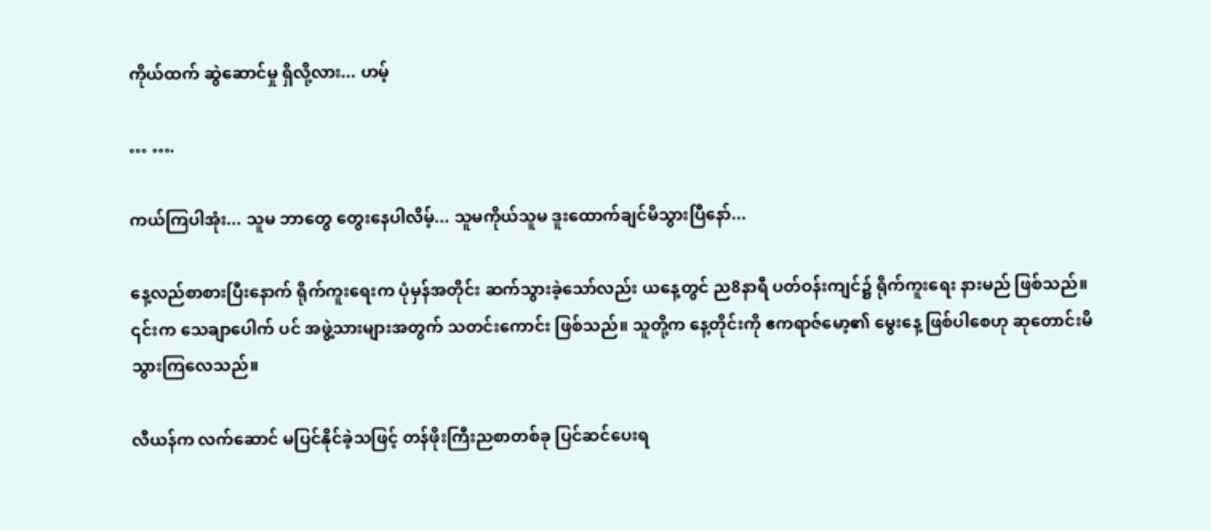ကိုယ်ထက် ဆွဲဆောင်မှု ရှိလို့လား... ဟမ့်

… ….

ကယ်ကြပါအုံး... သူမ ဘာတွေ တွေးနေပါလိမ့်... သူမကိုယ်သူမ ဒူးထောက်ချင်မိသွားပြီနော်...

နေ့လည်စာစားပြီးနောက် ရိုက်ကူးရေးက ပုံမှန်အတိုင်း ဆက်သွားခဲ့သော်လည်း ယနေ့တွင် ည8နာရီ ပတ်ဝန်းကျင်၌ ရိုက်ကူးရေး နားမည် ဖြစ်သည်။ ၎င်းက သေချာပေါက် ပင် အဖွဲ့သားများအတွက် သတင်းကောင်း ဖြစ်သည်။ သူတို့က နေ့တိုင်းကို ဧကရာဇ်မော့၏ မွေးနေ့ ဖြစ်ပါစေဟု ဆုတောင်းမိသွားကြလေသည်။

လီယန်က လက်ဆောင် မပြင်နိုင်ခဲ့သဖြင့် တန်ဖိုးကြီးညစာတစ်ခု ပြင်ဆင်ပေးရ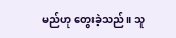မည်ဟု တွေးခဲ့သည်။ သူ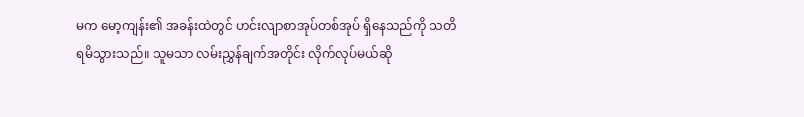မက မော့ကျန်း၏ အခန်းထဲတွင် ဟင်းလျာစာအုပ်တစ်အုပ် ရှိနေသည်ကို သတိရမိသွားသည်။ သူမသာ လမ်းညွှန်ချက်အတိုင်း လိုက်လုပ်မယ်ဆို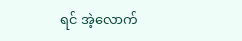ရင် အဲ့လောက်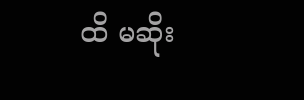ထိ မဆိုး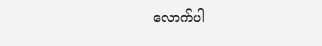လောက်ပါ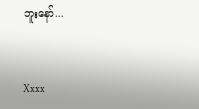ဘူးနော်...


Xxxx